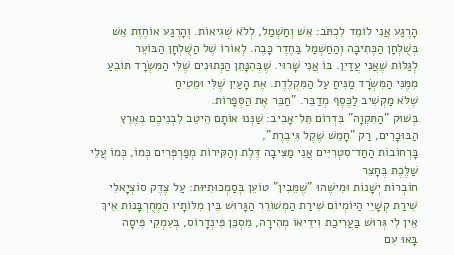הָרֶגַע אֲנִי לוֹמֵד לִכְתֹּב: אֵשׁ וְחַשְׁמַל, לְלֹא שְׁגִיאוֹת. וְהָרֶגַע אוֹחֶזֶת אֵשׁ בְּשֻׁלְחָן הַכְּתִיבָה וְהַחַשְׁמַל בַּחֶדֶר כָּבֶה. לְאוֹרוֹ שֶׁל הַשֻּׁלְחָן הַבּוֹעֵר
לְגַלּוֹת שֶׁאֲנִי עֲדַיִן. בּוֹ אֲנִי שָׁרוּי. שֶׁבְּהִנָּתֵן הַנְּתוּנִים שֶׁלִּי הַמִּשְׂרָד תּוֹבֵעַ מִמֶּנִּי הַמִּשְׂרָד מַנִּיחַ עַל הַמִּקְלֶדֶת. אֶת הָעַיִן שֶׁלִּי וּמֵטִיחַ
שֶׁלֹּא מַקְשִׁיב לַכֶּסֶף מְדַבֵּר. "חַבֵּר אֶת הַסְּפָרוֹת.
בְּשׁוּק "הַתִּקְוָה" בִּדְרוֹם תֵּל־אָבִיב: שַׁנְּנוּ אוֹתָם הֵיטֵב לִבְנֵיכֶם בְּאֶרֶץ הַבּוּכָרִים, רַק "חָמֵשׁ שֶׁקֶל גִּיבֶרֶת",
בָּרְחוֹבוֹת הַחַד־סִטְרִיִּים אֲנִי מַצִּיבָה דֶּלֶת וְהַקִּירוֹת מְפַרְפְּרִים כְּמוֹ, כְּמוֹ עֲלֵי שַׁלֶּכֶת בֶּחָצֵר
חוֹבְרוֹת יְשָׁנוֹת וּמִישֶׁהוּ "שֶׁמֵּבִין" טוֹעֵן בְּסַמְכוּתִיּוּת: עַל צֶדֶק סוֹצְיָאלִי
שִׁירַת קְשָׁיֵי הַיּוֹמְיוֹם שִׁירַת הַמְשׁוֹרֵר הַגָּרוּשׁ בֵּין מִלּוֹתָיו הַמְחֻרְבָּנוֹת אֵיךְ אֵין לִי גְּרוּשׁ בַּעֲרִיכַת וִידֵיאוֹ מְהִירָה, מִסְכֵּן פִּינְדָרוֹס, בְּעִמְקֵי פִּיסָה
בָּאוּ עִם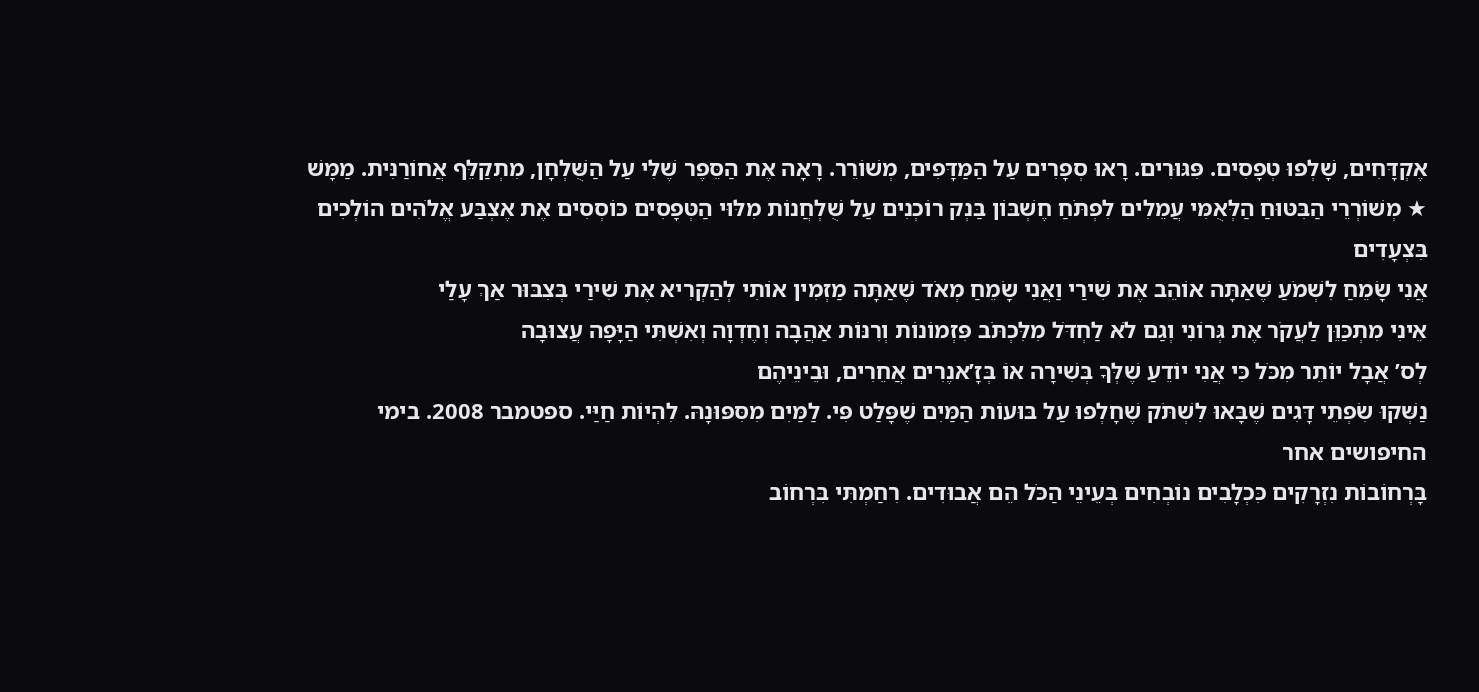אֶקְדָּחִים, שָׁלְפוּ טְפָסִים. פִּגּוּרִים. רָאוּ סְפָרִים עַל הַמַּדָּפִים, מְשׁוֹרֵר. רָאָה אֶת הַסֵּפֶר שֶׁלִּי עַל הַשֻּׁלְחָן, מִתְקַלֵּף אֲחוֹרַנִּית. מַמָּשׁ
★ מְשׁוֹרְרֵי הַבִּטּוּחַ הַלְּאֻמִּי עֲמֵלִים לִפְתֹּחַ חֶשְׁבּוֹן בַּנְק רוֹכְנִים עַל שֻׁלְחֲנוֹת מִלּוּי הַטְּפָסִים כּוֹסְסִים אֶת אֶצְבַּע אֱלֹהִים הוֹלְכִים בִּצְעָדִים
אֲנִי שָׂמֵחַ לִשְׁמֹעַ שֶׁאַתָּה אוֹהֵב אֶת שִׁירַי וַאֲנִי שָׂמֵחַ מְאֹד שֶׁאַתָּה מַזְמִין אוֹתִי לְהַקְרִיא אֶת שִׁירַי בְּצִבּוּר אַךְ עָלַי
אֵינִי מִתְכַּוֵּן לַעֲקֹר אֶת גְּרוֹנִי וְגַם לֹא לַחְדֹּל מִלִּכְתֹּב פִּזְמוֹנוֹת וְרִנּוֹת אַהֲבָה וְחֶדְוָה וְאִשְׁתִּי הַיָּפָה עֲצוּבָה
לְס’ אֲבָל יוֹתֵר מִכֹּל כִּי אֲנִי יוֹדֵעַ שֶׁלְּךָ בְּשִׁירָה אוֹ בְּזָ’אנֶרִים אֲחֵרִים, וּבֵינֵיהֶם
נַשְּׁקוּ שִׂפְתֵי דָּגִים שֶׁבָּאוּ לִשְׁתֹּק שֶׁחָלְפוּ עַל בּוּעוֹת הַמַּיִם שֶׁפָּלַט פִּי. לַמַּיִם מִסִּפּוּנָהּ. לִהְיוֹת חַיַּי. ספטמבר 2008. בימי החיפושים אחר
בָּרְחוֹבוֹת נִזְרָקִים כִּכְלָבִים נוֹבְחִים בְּעֵינֵי הַכֹּל הֵם אֲבוּדִים. רִחַמְתִּי בִּרְחוֹב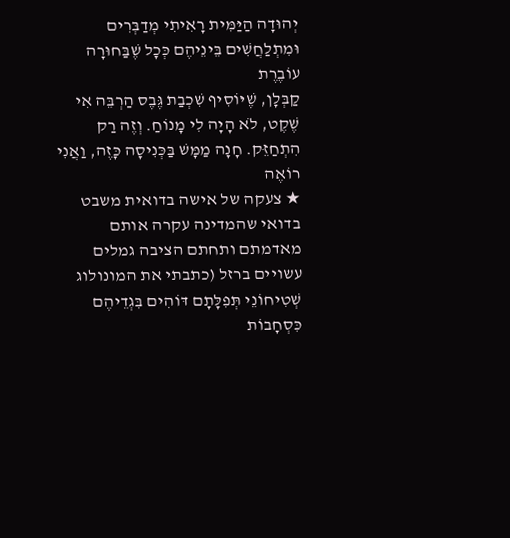יְהוּדָה הַיַּמִּית רָאִיתִי מְדַבְּרִים וּמִתְלַחֲשִׁים בֵּינֵיהֶם כְּכָל שֶׁבַּחוּרָה עוֹבֶרֶת
קַבְּלָן, שֶׁיּוֹסִיף שִׁכְבַת גֶּבֶס הַרְבֵּה אִי שֶׁקֶט, לֹא הָיָה לִי מָנוֹחַ. וְזֶה רַק הִתְחַזֵּק. חָנָה מַמָּשׁ בַּכְּנִיסָה כָּזֶה, וַאֲנִי רוֹאֶה
★ צעקה של אישה בדואית משבט בדואי שהמדינה עקרה אותם מאדמתם ותחתם הציבה גמלים עשויים ברזל (כתבתי את המונולוג
שְׁטִיחוֹנֵי תְּפִלָּתָם דּוֹהִים בִּגְדֵיהֶם כִּסְחָבוֹת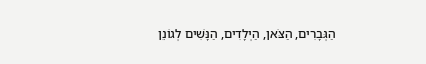הַגְּבָרִים, הַצֹּאן, הַיְלָדִים, הַנָּשִׁים לְגוֹנֵן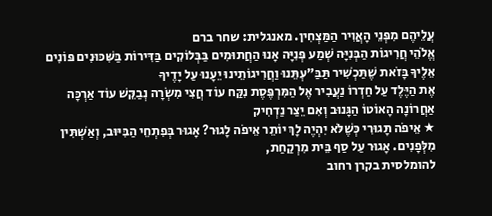עֲלֵיהֶם מִפְּנֵי הָאֲוִיר הַמַּצְחִין. מאנגלית: שחר ברם
אֱלֹהֵי חֲרִיגוֹת הַבְּנִיָּה שְׁמַע פְּנִיָּה אָנוּ הַחֲתוּמִים בַּבְּלוֹקִים בַּדִּירוֹת בַּשִּׁכּוּנִים פּוֹנִים אֵלֶיךָ בָּזֹאת שֶׁתַּכְשִׁיר תַּבַּ"עְתֵּנוּ וַחֲרִיגוֹתֵינוּ יֵעָנוּ עַל יָדֶיךָ
אֶת הַיֶּלֶד עַל חַדְרוֹ נַעֲבִיר אֶל הַמִּרְפֶּסֶת נִקַּח עוֹד חֲצִי מִשְׂרָה נְבַקֵּשׁ עוֹד אַרְכָּה אַחֲרוֹנָה הָאוֹטוֹ הַגָּנוּב וְאִם יֵצַר נַדְחִיק
★ אֵיפֹה תָּגוּרִי כְּשֶׁלֹּא יִהְיֶה לָךְ יוֹתֵר אֵיפֹה לָגוּר? אָגוּר בְּפִתְחֵי הַבִּיּוּב, וְאַשְׁתִּין מִלְּפָנִים. אָגוּר עַל סַף בֵּית מִרְקַחַת,
להומלסית בקרן רחוב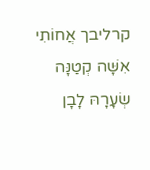קרליבך אֲחוֹתִי אִשָּׁה קְטַנָּה שְׂעָרָהּ לָבָן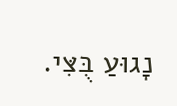נָגוּעַ בֻּצִּי.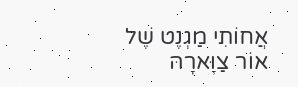אֲחוֹתִי מַגְנֶט שֶׁל אוֹר צַוָּארָהּ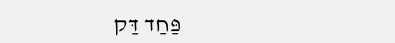פַּחַד דַּק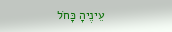עֵינֶיהָ כָּחֹל